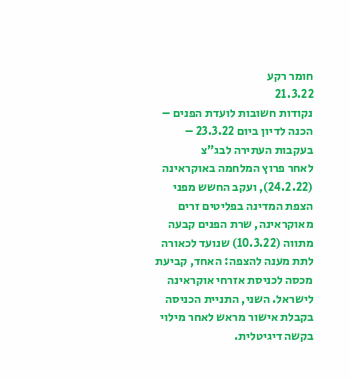חומר רקע
21.3.22
נקודות חשובות לועדת הפנים – הכנה לדיון ביום 23.3.22 – בעקבות העתירה לבג"צ
לאחר פרוץ המלחמה באוקראינה (24.2.22), ועקב החשש מפני הצפת המדינה בפליטים זרים מאוקראינה, שרת הפנים קבעה מתווה (10.3.22) שנועד לכאורה לתת מענה להצפה: האחד, קביעת מכסה לכניסת אזרחי אוקראינה לישראל. השני, התניית הכניסה בקבלת אישור מראש לאחר מילוי בקשה דיגיטלית.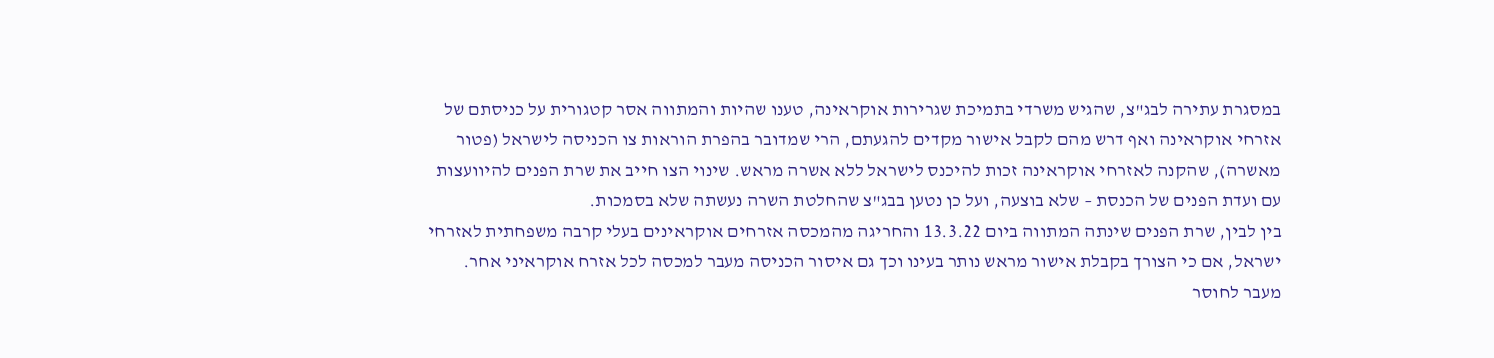במסגרת עתירה לבג"צ, שהגיש משרדי בתמיכת שגרירות אוקראינה, טענו שהיות והמתווה אסר קטגורית על כניסתם של אזרחי אוקראינה ואף דרש מהם לקבל אישור מקדים להגעתם, הרי שמדובר בהפרת הוראות צו הכניסה לישראל (פטור מאשרה), שהקנה לאזרחי אוקראינה זכות להיכנס לישראל ללא אשרה מראש. שינוי הצו חייב את שרת הפנים להיוועצות עם ועדת הפנים של הכנסת – שלא בוצעה, ועל כן נטען בבג"צ שהחלטת השרה נעשתה שלא בסמכות.
בין לבין, שרת הפנים שינתה המתווה ביום 13.3.22 והחריגה מהמכסה אזרחים אוקראינים בעלי קרבה משפחתית לאזרחי ישראל, אם כי הצורך בקבלת אישור מראש נותר בעינו וכך גם איסור הכניסה מעבר למכסה לכל אזרח אוקראיני אחר.
מעבר לחוסר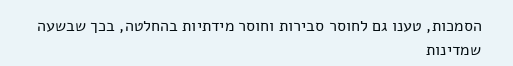הסמכות, טענו גם לחוסר סבירות וחוסר מידתיות בהחלטה, בכך שבשעה שמדינות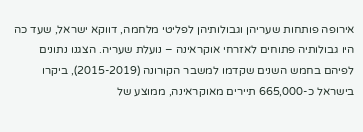אירופה פותחות שעריהן וגבולותיהן לפליטי מלחמה, דווקא ישראל, שעד כה היו גבולותיה פתוחים לאזרחי אוקראינה – נועלת שעריה. הצגנו נתונים לפיהם בחמש השנים שקדמו למשבר הקורונה (2015-2019), ביקרו בישראל כ-665,000 תיירים מאוקראינה, ממוצע של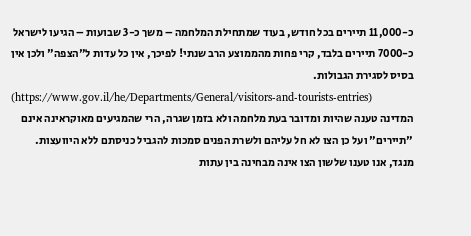כ-11,000 תיירים בכל חודש, בעוד שמתחילת המלחמה – משך כ-3 שבועות – הגיעו לישראל כ-7000 תיירים בלבד, קרי פחות מהממוצע הרב שנתי! לפיכך, אין כל עדות ל"הצפה" ולכן אין בסיס לסגירת הגבולות.
(https://www.gov.il/he/Departments/General/visitors-and-tourists-entries)
המדינה טענה שהיות ומדובר בעת מלחמה ולא בזמן שגרה, הרי שהמגיעים מאוקראינה אינם "תיירים" ועל כן הצו לא חל עליהם ולשרת הפנים סמכות להגביל כניסתם ללא היוועצות.
מנגד, אנו טענו שלשון הצו אינה מבחינה בין עתות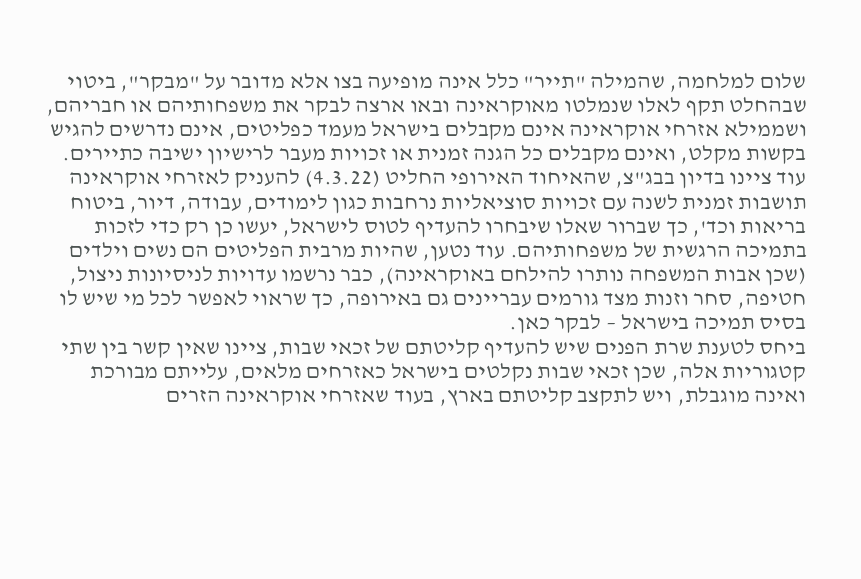שלום למלחמה, שהמילה "תייר" כלל אינה מופיעה בצו אלא מדובר על "מבקר", ביטוי שבהחלט תקף לאלו שנמלטו מאוקראינה ובאו ארצה לבקר את משפחותיהם או חבריהם, ושממילא אזרחי אוקראינה אינם מקבלים בישראל מעמד כפליטים, אינם נדרשים להגיש בקשות מקלט, ואינם מקבלים כל הגנה זמנית או זכויות מעבר לרישיון ישיבה כתיירים.
עוד ציינו בדיון בבג"צ, שהאיחוד האירופי החליט (4.3.22) להעניק לאזרחי אוקראינה תושבות זמנית לשנה עם זכויות סוציאליות נרחבות כגון לימודים, עבודה, דיור, ביטוח בריאות וכד', כך שברור שאלו שיבחרו להעדיף לטוס לישראל, יעשו כן רק כדי לזכות בתמיכה הרגשית של משפחותיהם. עוד נטען, שהיות מרבית הפליטים הם נשים וילדים (שכן אבות המשפחה נותרו להילחם באוקראינה), כבר נרשמו עדויות לניסיונות ניצול, חטיפה, סחר וזנות מצד גורמים עבריינים גם באירופה, כך שראוי לאפשר לכל מי שיש לו בסיס תמיכה בישראל – לבקר כאן.
ביחס לטענת שרת הפנים שיש להעדיף קליטתם של זכאי שבות, ציינו שאין קשר בין שתי קטגוריות אלה, שכן זכאי שבות נקלטים בישראל כאזרחים מלאים, עלייתם מבורכת ואינה מוגבלת, ויש לתקצב קליטתם בארץ, בעוד שאזרחי אוקראינה הזרים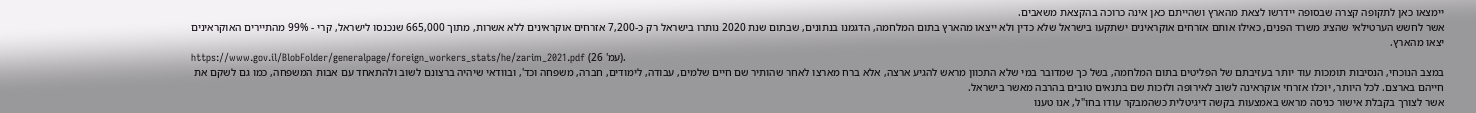יימצאו כאן לתקופה קצרה שבסופה יידרשו לצאת מהארץ ושהייתם כאן אינה כרוכה בהקצאת משאבים.
אשר לחשש הערטילאי שהציג משרד הפנים, כאילו אותם אזרחים אוקראינים ישתקעו בישראל שלא כדין ולא ייצאו מהארץ בתום המלחמה, הדגמנו בנתונים, שבתום שנת 2020 נותרו בישראל רק כ-7,200 אזרחים אוקראינים ללא אשרות, מתוך 665,000 שנכנסו לישראל, קרי - 99% מהתיירים האוקראינים יצאו מהארץ.
https://www.gov.il/BlobFolder/generalpage/foreign_workers_stats/he/zarim_2021.pdf (עמ' 26).
במצב הנוכחי, הנסיבות תומכות עוד יותר בעזיבתם של הפליטים בתום המלחמה, בשל כך שמדובר במי שלא התכוון מראש להגיע ארצה, אלא ברח מארצו לאחר שהותיר שם חיים שלמים, עבודה, לימודים, חברה, משפחה וכד', ובוודאי שיהיה ברצונם לשוב ולהתאחד עם אבות המשפחה, כמו גם לשקם את חייהם בארצם. לכל היותר, יוכלו אזרחי אוקראינה לשוב לאירופה ולזכות שם בתנאים טובים בהרבה מאשר בישראל.
אשר לצורך בקבלת אישור כניסה מראש באמצעות בקשה דיגיטלית כשהמבקר עודו בחו"ל, אנו טענו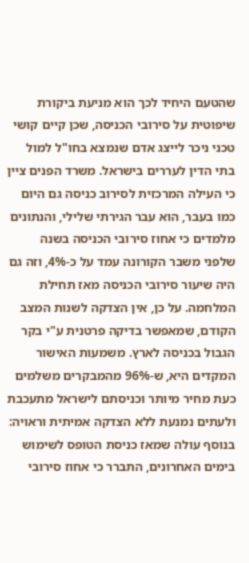שהטעם היחיד לכך הוא מניעת ביקורת שיפוטית על סירובי הכניסה, שכן קיים קושי טכני ניכר לייצג אדם שנמצא בחו"ל למול בתי הדין לעררים בישראל. משרד הפנים ציין כי העילה המרכזית לסירוב כניסה גם היום כמו בעבר, הוא עבר הגירתי שלילי, והנתונים מלמדים כי אחוז סירובי הכניסה בשנה שלפני משבר הקורונה עמד על כ-4%, וזה גם היה שיעור סירובי הכניסה מאז תחילת המלחמה. על כן, אין הצדקה לשנות המצב הקודם, שמאפשר בדיקה פרטנית ע"י בקר הגבול בכניסה לארץ. משמעות האישור המקדים היא, ש-96% מהמבקרים משלמים כעת מחיר מיותר וכניסתם לישראל מתעכבת ולעתים נמנעת ללא הצדקה אמיתית וראויה:
בנוסף עולה שמאז כניסת הטופס לשימוש בימים האחרונים, התברר כי אחוז סירובי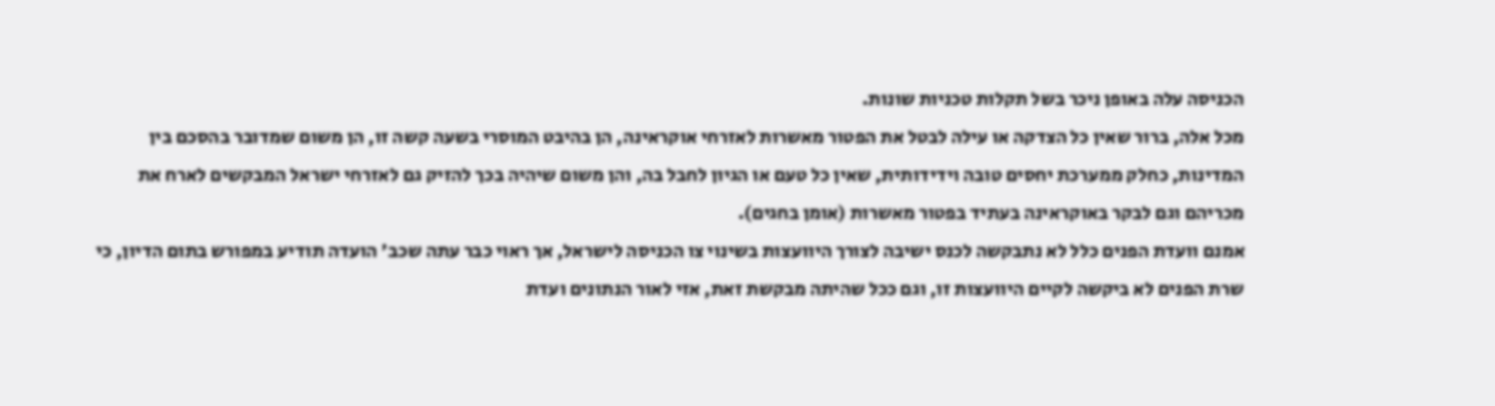הכניסה עלה באופן ניכר בשל תקלות טכניות שונות.
מכל אלה, ברור שאין כל הצדקה או עילה לבטל את הפטור מאשרות לאזרחי אוקראינה, הן בהיבט המוסרי בשעה קשה זו, הן משום שמדובר בהסכם בין המדינות, כחלק ממערכת יחסים טובה וידידותית, שאין כל טעם או הגיון לחבל בה, והן משום שיהיה בכך להזיק גם לאזרחי ישראל המבקשים לארח את מכריהם וגם לבקר באוקראינה בעתיד בפטור מאשרות (אומן בחגים).
אמנם וועדת הפנים כלל לא נתבקשה לכנס ישיבה לצורך היוועצות בשינוי צו הכניסה לישראל, אך ראוי כבר עתה שכב' הועדה תודיע במפורש בתום הדיון, כי שרת הפנים לא ביקשה לקיים היוועצות זו, וגם ככל שהיתה מבקשת זאת, אזי לאור הנתונים ועדת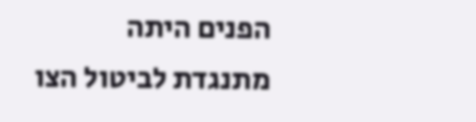הפנים היתה מתנגדת לביטול הצו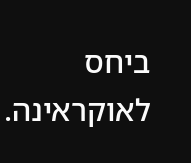ביחס לאוקראינה.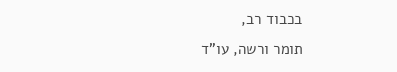בכבוד רב,
תומר ורשה, עו"ד